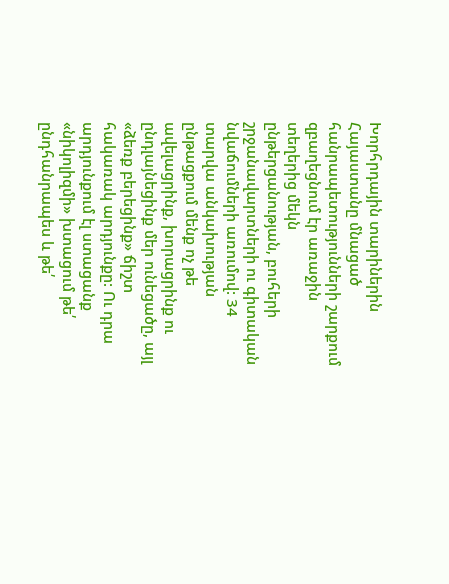Խորհրդային տարիներին Հայաստանը մնացած հանրապետությունների շարքում զբաղեցնում էր առաջին տեղերից մեկն ընթերցանության, բուհերի շրջանավարտների ու գիտական նվաճումների առումով: 34 տարվա անկախության ընթացքում մենք ոչ թե ավելացրինք, խորացրինք ու ընդլայնեցինք մեր ունեցածը, այլ «ձեռք բերեցինք» ճիշտ հակառակ արդյունքը: Ու դրա արդյունքում էլ ստացանք «նիկոլիզմի» խտացում թե՛ ընդհանրապես և թե՛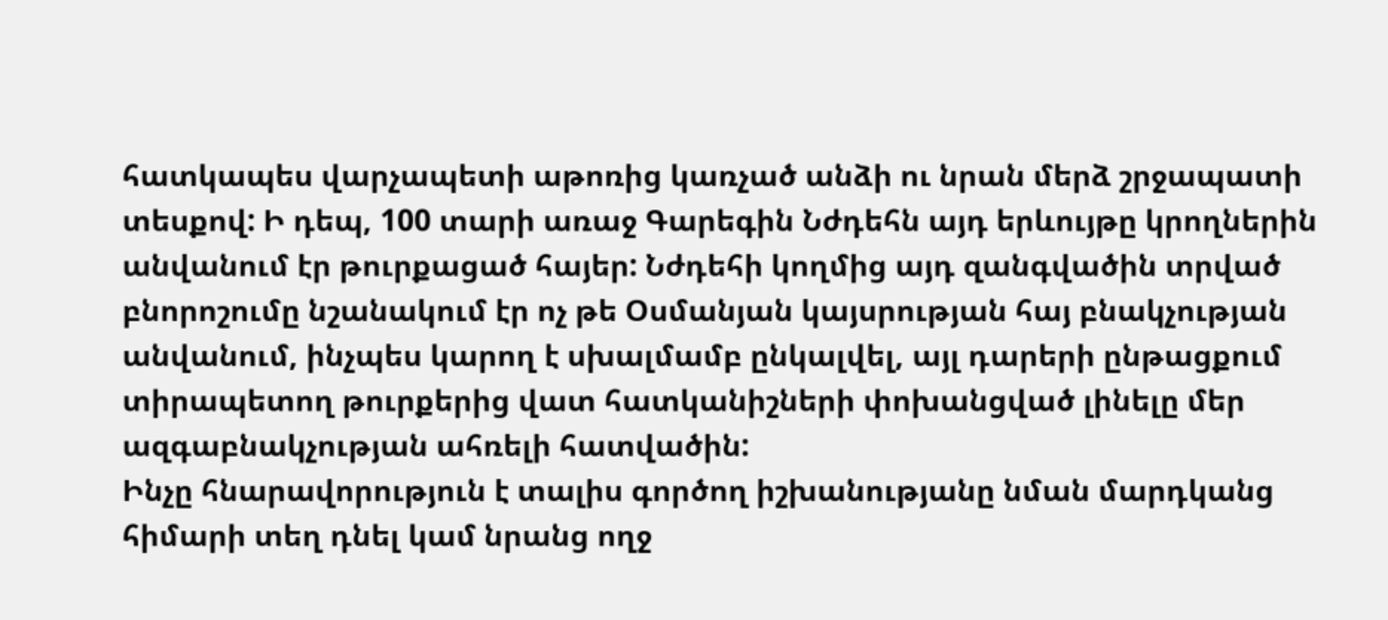հատկապես վարչապետի աթոռից կառչած անձի ու նրան մերձ շրջապատի տեսքով: Ի դեպ, 100 տարի առաջ Գարեգին Նժդեհն այդ երևույթը կրողներին անվանում էր թուրքացած հայեր: Նժդեհի կողմից այդ զանգվածին տրված բնորոշումը նշանակում էր ոչ թե Օսմանյան կայսրության հայ բնակչության անվանում, ինչպես կարող է սխալմամբ ընկալվել, այլ դարերի ընթացքում տիրապետող թուրքերից վատ հատկանիշների փոխանցված լինելը մեր ազգաբնակչության ահռելի հատվածին:
Ինչը հնարավորություն է տալիս գործող իշխանությանը նման մարդկանց հիմարի տեղ դնել կամ նրանց ողջ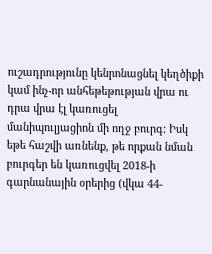ուշադրությունը կենրոնացնել կեղծիքի կամ ինչ-որ անհեթեթության վրա ու դրա վրա էլ կառուցել մանիպուլյացիոն մի ողջ բուրգ: Իսկ եթե հաշվի առնենք, թե որքան նման բուրգեր են կառուցվել 2018-ի գարնանային օրերից (վկա 44-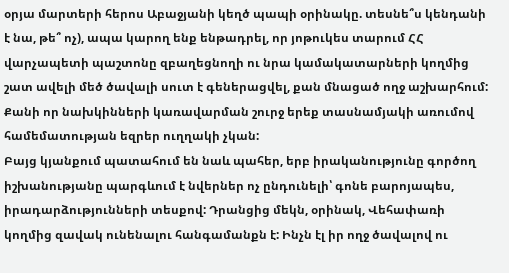օրյա մարտերի հերոս Աբաջյանի կեղծ պապի օրինակը. տեսնե՞ս կենդանի է նա, թե՞ ոչ), ապա կարող ենք ենթադրել, որ յոթուկես տարում ՀՀ վարչապետի պաշտոնը զբաղեցնողի ու նրա կամակատարների կողմից շատ ավելի մեծ ծավալի սուտ է գեներացվել, քան մնացած ողջ աշխարհում: Քանի որ նախկինների կառավարման շուրջ երեք տասնամյակի առումով համեմատության եզրեր ուղղակի չկան:
Բայց կյանքում պատահում են նաև պահեր, երբ իրականությունը գործող իշխանությանը պարգևում է նվերներ ոչ ընդունելի՝ գոնե բարոյապես, իրադարձությունների տեսքով: Դրանցից մեկն, օրինակ, Վեհափառի կողմից զավակ ունենալու հանգամանքն է: Ինչն էլ իր ողջ ծավալով ու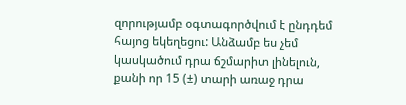զորությամբ օգտագործվում է ընդդեմ հայոց եկեղեցու: Անձամբ ես չեմ կասկածում դրա ճշմարիտ լինելուն, քանի որ 15 (±) տարի առաջ դրա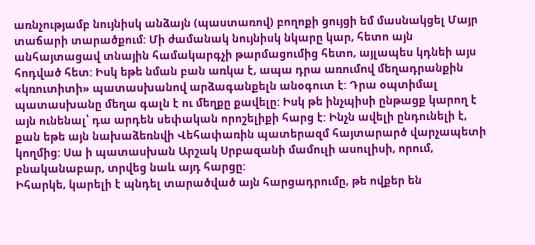առնչությամբ նույնիսկ անձայն (պաստառով) բողոքի ցույցի եմ մասնակցել Մայր տաճարի տարածքում: Մի ժամանակ նույնիսկ նկարը կար, հետո այն անհայտացավ տնային համակարգչի թարմացումից հետո, այլապես կդնեի այս հոդված հետ: Իսկ եթե նման բան առկա է, ապա դրա առումով մեղադրանքին «կռուտիտի» պատասխանով արձագանքելն անօգուտ է: Դրա օպտիմալ պատասխանը մեղա գալն է ու մեղքը քավելը: Իսկ թե ինչպիսի ընթացք կարող է այն ունենալ՝ դա արդեն սեփական որոշելիքի հարց է: Ինչն ավելի ընդունելի է, քան եթե այն նախաձեռնվի Վեհափառին պատերազմ հայտարարծ վարչապետի կողմից: Սա ի պատասխան Արշակ Սրբազանի մամուլի ասուլիսի, որում, բնականաբար, տրվեց նաև այդ հարցը:
Իհարկե, կարելի է պնդել տարածված այն հարցադրումը, թե ովքեր են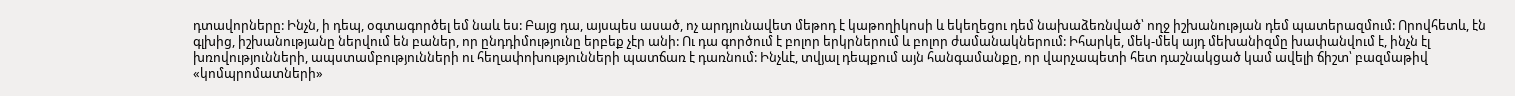դտավորները: Ինչն, ի դեպ, օգտագործել եմ նաև ես: Բայց դա, այսպես ասած, ոչ արդյունավետ մեթոդ է կաթողիկոսի և եկեղեցու դեմ նախաձեռնված՝ ողջ իշխանության դեմ պատերազմում: Որովհետև, էն գլխից, իշխանությանը ներվում են բաներ, որ ընդդիմությունը երբեք չէր անի: Ու դա գործում է բոլոր երկրներում և բոլոր ժամանակներում: Իհարկե, մեկ-մեկ այդ մեխանիզմը խափանվում է, ինչն էլ խռովությունների, ապստամբությունների ու հեղափոխությունների պատճառ է դառնում: Ինչևէ, տվյալ դեպքում այն հանգամանքը, որ վարչապետի հետ դաշնակցած կամ ավելի ճիշտ՝ բազմաթիվ «կոմպրոմատների»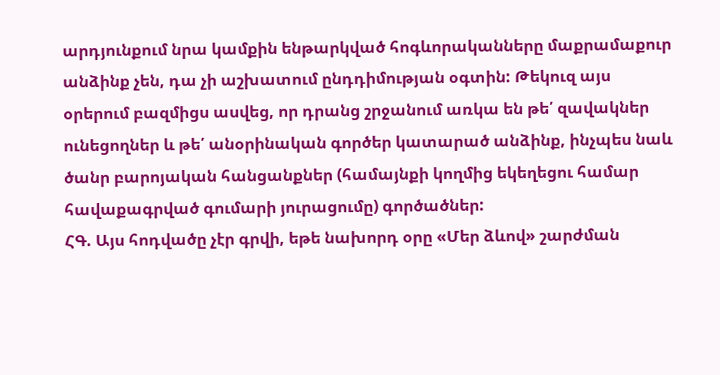արդյունքում նրա կամքին ենթարկված հոգևորականները մաքրամաքուր անձինք չեն, դա չի աշխատում ընդդիմության օգտին: Թեկուզ այս օրերում բազմիցս ասվեց, որ դրանց շրջանում առկա են թե՛ զավակներ ունեցողներ և թե՛ անօրինական գործեր կատարած անձինք, ինչպես նաև ծանր բարոյական հանցանքներ (համայնքի կողմից եկեղեցու համար հավաքագրված գումարի յուրացումը) գործածներ:
ՀԳ. Այս հոդվածը չէր գրվի, եթե նախորդ օրը «Մեր ձևով» շարժման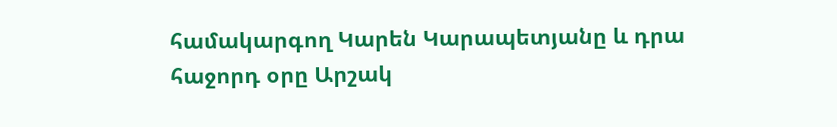համակարգող Կարեն Կարապետյանը և դրա հաջորդ օրը Արշակ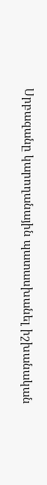Սրբազանը կարողանային պատասխանել իշխանական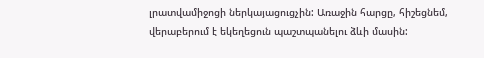լրատվամիջոցի ներկայացուցչին: Առաջին հարցը, հիշեցնեմ, վերաբերում է եկեղեցուն պաշտպանելու ձևի մասին: